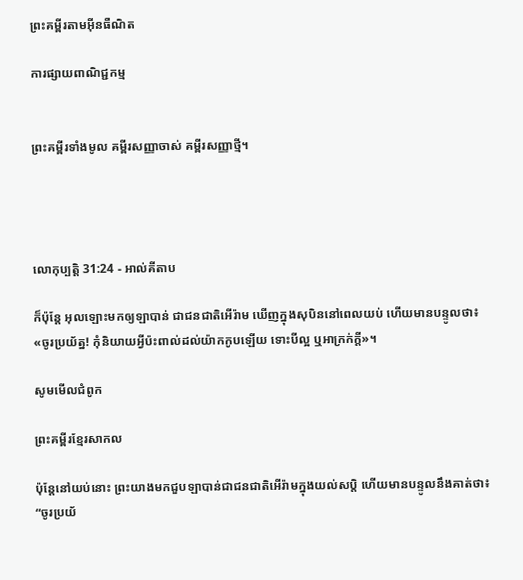ព្រះគម្ពីរតាមអ៊ីនធឺណិត

ការផ្សាយពាណិជ្ជកម្ម


ព្រះគម្ពីរទាំងមូល គម្ពីរសញ្ញាចាស់ គម្ពីរសញ្ញាថ្មី។




លោកុ‌ប្បត្តិ 31:24 - អាល់គីតាប

ក៏ប៉ុន្តែ អុលឡោះមកឲ្យឡាបាន់ ជាជន‌ជាតិអើរ៉ាម ឃើញក្នុងសុបិននៅពេលយប់ ហើយមានបន្ទូលថា៖ «ចូរប្រយ័ត្ន! កុំនិយាយអ្វីប៉ះពាល់ដល់យ៉ាកកូបឡើយ ទោះបីល្អ ឬអាក្រក់ក្តី»។

សូមមើលជំពូក

ព្រះគម្ពីរខ្មែរសាកល

ប៉ុន្តែនៅយប់នោះ ព្រះយាងមកជួបឡាបាន់ជាជនជាតិអើរ៉ាមក្នុងយល់សប្តិ ហើយមានបន្ទូលនឹងគាត់ថា៖ “ចូរប្រយ័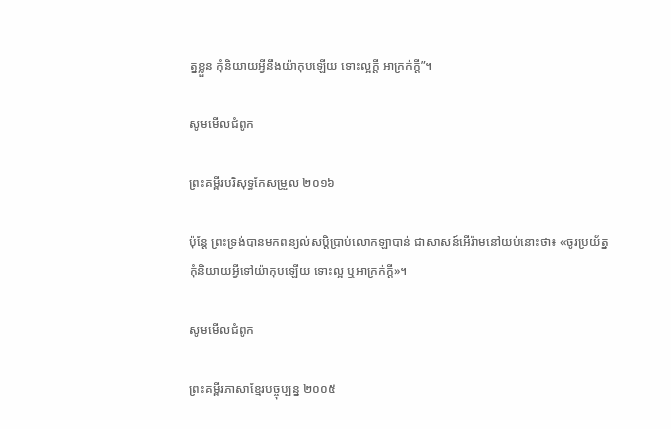ត្នខ្លួន កុំនិយាយអ្វីនឹងយ៉ាកុបឡើយ ទោះល្អក្ដី អាក្រក់ក្ដី”។

សូមមើលជំពូក

ព្រះគម្ពីរបរិសុទ្ធកែសម្រួល ២០១៦

ប៉ុន្តែ ព្រះ‌ទ្រង់បានមកពន្យល់សប្តិប្រាប់លោកឡាបាន់ ជាសាសន៍អើរ៉ាមនៅយប់នោះថា៖ «ចូរប្រយ័ត្ន កុំនិយាយអ្វីទៅយ៉ាកុបឡើយ ទោះល្អ ឬអាក្រក់ក្តី»។

សូមមើលជំពូក

ព្រះគម្ពីរភាសាខ្មែរបច្ចុប្បន្ន ២០០៥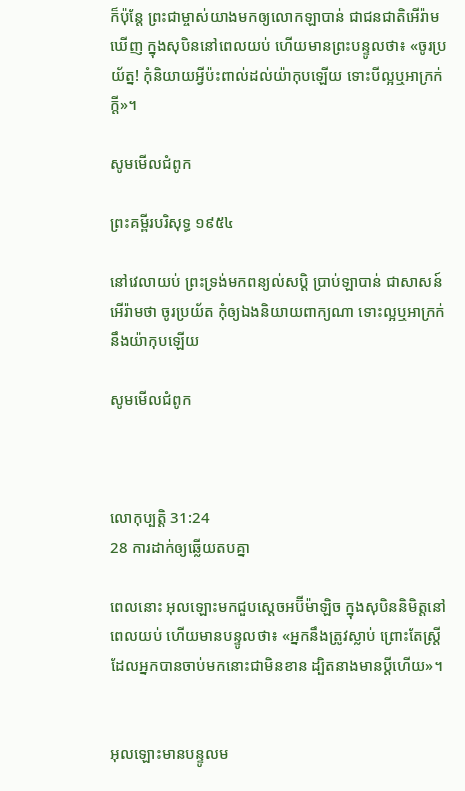ក៏ប៉ុន្តែ ព្រះ‌ជាម្ចាស់យាងមកឲ្យលោកឡាបាន់ ជាជន‌ជាតិអើរ៉ាមឃើញ ក្នុងសុបិននៅពេលយប់ ហើយមានព្រះ‌បន្ទូលថា៖ «ចូរប្រយ័ត្ន! កុំនិយាយអ្វីប៉ះ‌ពាល់ដល់យ៉ាកុបឡើយ ទោះបីល្អឬអាក្រក់ក្ដី»។

សូមមើលជំពូក

ព្រះគម្ពីរបរិសុទ្ធ ១៩៥៤

នៅវេលាយប់ ព្រះ‌ទ្រង់មកពន្យល់សប្តិ ប្រាប់ឡាបាន់ ជាសាសន៍អើរ៉ាមថា ចូរប្រយ័ត កុំឲ្យឯងនិយាយពាក្យណា ទោះល្អឬអាក្រក់នឹងយ៉ាកុបឡើយ

សូមមើលជំពូក



លោកុ‌ប្បត្តិ 31:24
28 ការដាក់ឲ្យឆ្លើយតបគ្នា

ពេលនោះ អុលឡោះមកជួបស្តេចអប៊ីម៉ា‌ឡិច ក្នុងសុបិននិមិត្តនៅពេលយប់ ហើយមានបន្ទូលថា៖ «អ្នកនឹងត្រូវស្លាប់ ព្រោះតែស្ត្រីដែលអ្នកបានចាប់មកនោះជាមិនខាន ដ្បិតនាងមានប្ដីហើយ»។


អុលឡោះមានបន្ទូលម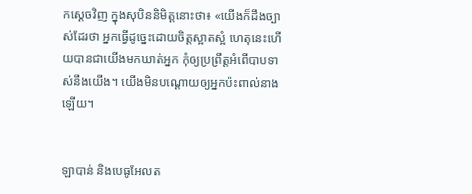កស្តេចវិញ ក្នុងសុបិននិមិត្តនោះថា៖ «យើងក៏ដឹងច្បាស់ដែរថា អ្នកធ្វើដូច្នេះដោយចិត្តស្អាតស្អំ ហេតុនេះហើយបានជាយើងមកឃាត់អ្នក កុំឲ្យប្រព្រឹត្តអំពើបាបទាស់នឹងយើង។ យើងមិនបណ្តោយឲ្យអ្នកប៉ះពាល់នាងឡើយ។


ឡាបាន់ និងបេធូ‌អែលត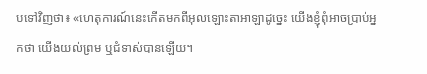បទៅវិញថា៖ «ហេតុ‌ការណ៍នេះកើតមកពីអុលឡោះ‌តាអាឡាដូច្នេះ យើងខ្ញុំពុំអាចប្រាប់អ្នកថា យើងយល់ព្រម ឬជំទាស់បានឡើយ។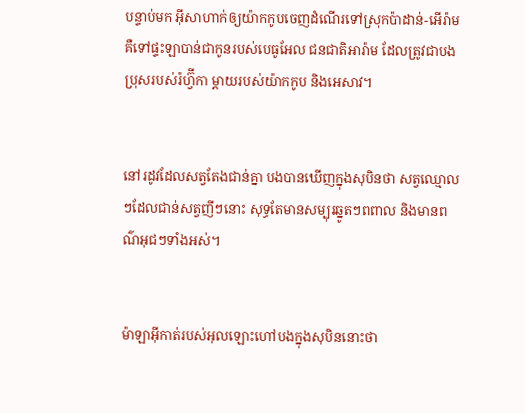បន្ទាប់មក អ៊ីសា‌ហាក់ឲ្យយ៉ាកកូបចេញដំណើរទៅស្រុកប៉ាដាន់-អើរ៉ាម គឺទៅផ្ទះឡាបាន់ជាកូនរបស់បេធូ‌អែល ជន‌ជាតិអារ៉ាម ដែលត្រូវជាបងប្រុសរបស់រ៉ហ្វ៊ីកា ម្តាយរបស់យ៉ាកកូប និងអេសាវ។


នៅរដូវដែលសត្វតែងជាន់គ្នា បងបានឃើញក្នុងសុបិនថា សត្វឈ្មោលៗដែលជាន់សត្វញីៗនោះ សុទ្ធតែមានសម្បុរឆ្នូតៗពពាល និងមានពណ៌អុជៗទាំងអស់។


ម៉ាឡា‌អ៊ីកាត់របស់អុលឡោះហៅបងក្នុងសុបិននោះថា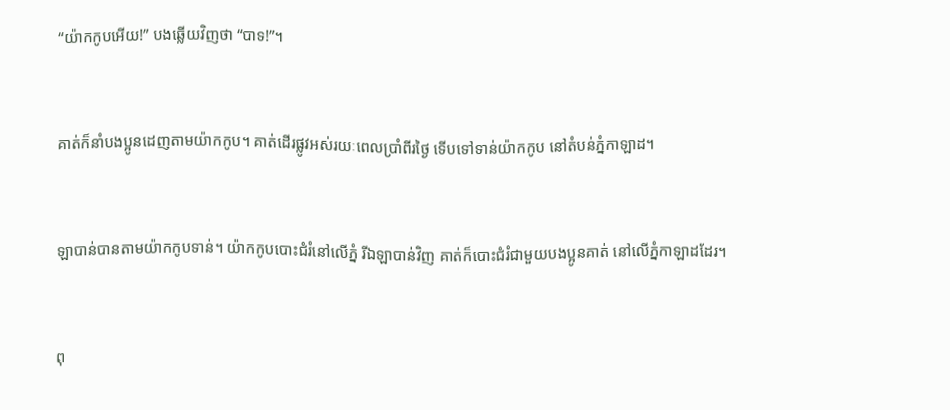“យ៉ាកកូបអើយ!” បងឆ្លើយវិញថា “បាទ!”។


គាត់ក៏នាំបង‌ប្អូនដេញតាមយ៉ាកកូប។ គាត់ដើរផ្លូវអស់រយៈពេលប្រាំពីរថ្ងៃ ទើបទៅទាន់យ៉ាកកូប នៅតំបន់ភ្នំកាឡាដ។


ឡាបាន់បានតាមយ៉ាកកូបទាន់។ យ៉ាកកូបបោះជំរំនៅលើភ្នំ រីឯឡាបាន់វិញ គាត់ក៏បោះជំរំជាមួយបង‌ប្អូនគាត់ នៅលើភ្នំកាឡាដដែរ។


ពុ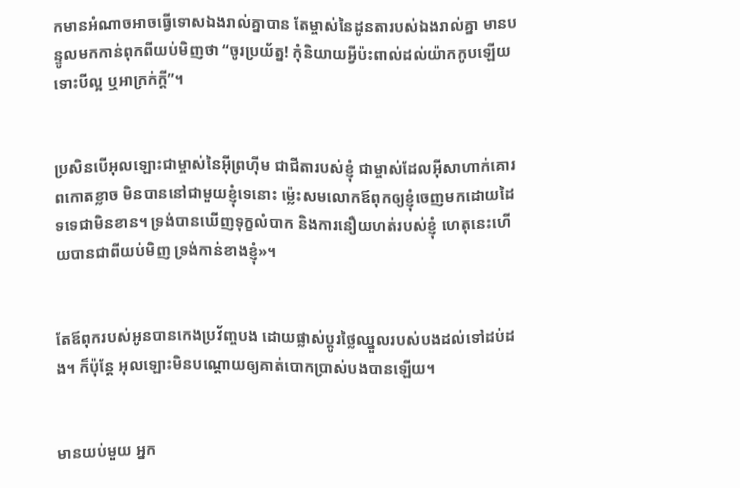កមានអំណាចអាចធ្វើទោសឯងរាល់គ្នាបាន តែម្ចាស់នៃដូនតារបស់ឯងរាល់គ្នា មានបន្ទូលមកកាន់ពុកពីយប់មិញថា “ចូរប្រយ័ត្ន! កុំនិយាយអ្វីប៉ះពាល់ដល់យ៉ាកកូបឡើយ ទោះបីល្អ ឬអាក្រក់ក្តី”។


ប្រសិនបើអុលឡោះជាម្ចាស់នៃអ៊ីព្រហ៊ីម ជាជីតារបស់ខ្ញុំ ជាម្ចាស់ដែលអ៊ីសា‌ហាក់គោរពកោតខ្លាច មិនបាននៅជាមួយខ្ញុំទេនោះ ម៉្លេះសមលោកឪពុកឲ្យខ្ញុំចេញមកដោយដៃទទេជាមិនខាន។ ទ្រង់បានឃើញទុក្ខលំបាក និងការនឿយហត់របស់ខ្ញុំ ហេតុនេះហើយបានជាពីយប់មិញ ទ្រង់កាន់ខាងខ្ញុំ»។


តែឪពុករបស់អូនបានកេងប្រវ័ញ្ចបង ដោយផ្លាស់ប្តូរថ្លៃឈ្នួលរបស់បងដល់ទៅដប់ដង។ ក៏ប៉ុន្តែ អុលឡោះមិនបណ្តោយឲ្យគាត់បោកប្រាស់បងបានឡើយ។


មានយប់មួយ អ្នក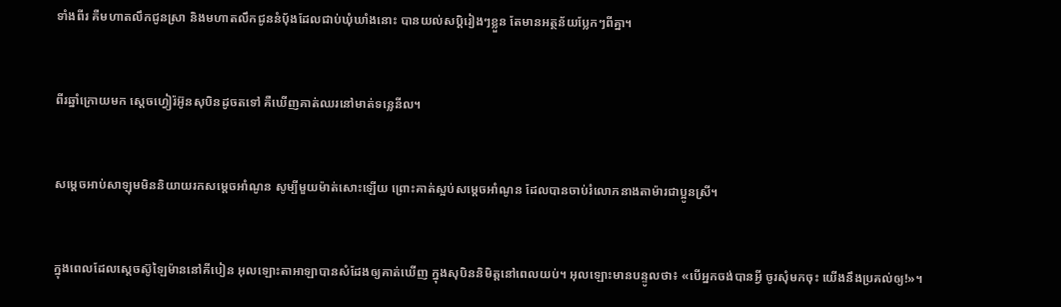ទាំងពីរ គឺមហា‌តលឹកជូនស្រា និងមហា‌តលឹកជូននំបុ័ងដែលជាប់ឃុំឃាំងនោះ បានយល់សប្តិរៀងៗខ្លួន តែមានអត្ថន័យប្លែកៗពីគ្នា។


ពីរឆ្នាំក្រោយមក ស្តេចហ្វៀរ៉អ៊ូនសុបិនដូចតទៅ គឺឃើញគាត់ឈរនៅមាត់ទន្លេនីល។


សម្តេចអាប់‌សាឡុមមិននិយាយរកសម្តេចអាំ‌ណូន សូម្បីមួយម៉ាត់សោះឡើយ ព្រោះគាត់ស្អប់សម្តេចអាំ‌ណូន ដែលបានចាប់រំលោភនាងតាម៉ារជាប្អូនស្រី។


ក្នុងពេលដែលស្តេចស៊ូឡៃ‌ម៉ាននៅគីបៀន អុលឡោះ‌តាអាឡាបានសំដែងឲ្យគាត់ឃើញ ក្នុងសុបិននិមិត្តនៅពេលយប់។ អុលឡោះមានបន្ទូលថា៖ «បើអ្នកចង់បានអ្វី ចូរសុំមកចុះ យើងនឹងប្រគល់ឲ្យ!»។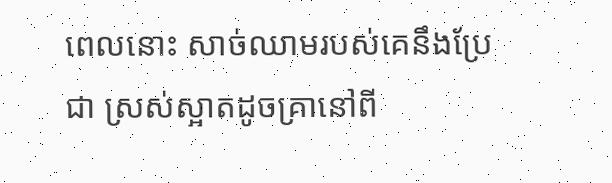ពេលនោះ សាច់ឈាមរបស់គេនឹងប្រែជា ស្រស់ស្អាតដូចគ្រានៅពី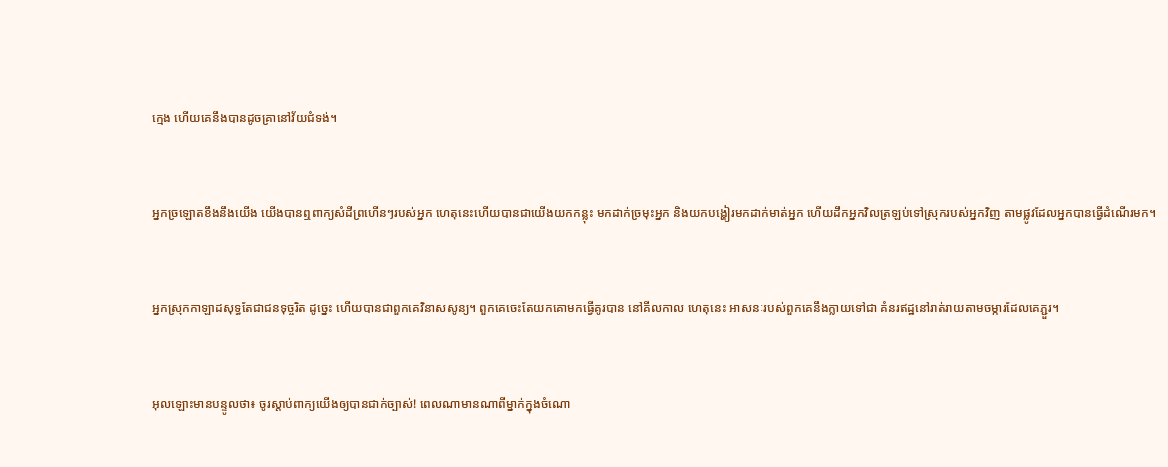ក្មេង ហើយគេនឹងបានដូចគ្រានៅវ័យជំទង់។


អ្នកច្រឡោតខឹងនឹងយើង យើងបានឮពាក្យសំដីព្រហើនៗរបស់អ្នក ហេតុនេះហើយបានជាយើងយកកន្លុះ មកដាក់ច្រមុះអ្នក និងយកបង្ហៀរមកដាក់មាត់អ្នក ហើយដឹកអ្នកវិលត្រឡប់ទៅស្រុករបស់អ្នកវិញ តាមផ្លូវដែលអ្នកបានធ្វើដំណើរមក។


អ្នកស្រុកកាឡាដសុទ្ធតែជាជនទុច្ចរិត ដូច្នេះ ហើយបានជាពួកគេវិនាសសូន្យ។ ពួកគេចេះតែយកគោមកធ្វើគូរបាន នៅគីលកាល ហេតុនេះ អាសនៈរបស់ពួកគេនឹងក្លាយទៅជា គំនរឥដ្ឋនៅរាត់‌រាយតាមចម្ការដែលគេភ្ជួរ។


អុលឡោះមានបន្ទូលថា៖ ចូរស្តាប់ពាក្យយើងឲ្យបានជាក់ច្បាស់! ពេលណាមានណាពីម្នាក់ក្នុងចំណោ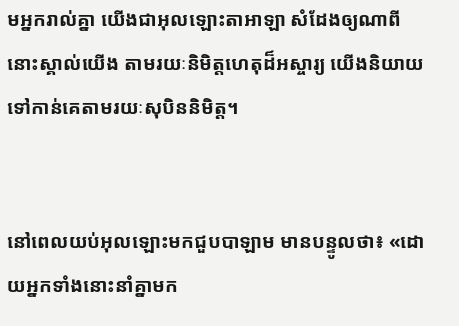មអ្នករាល់គ្នា យើងជាអុលឡោះ‌តាអាឡា សំដែងឲ្យណាពីនោះស្គាល់យើង តាមរយៈនិមិត្តហេតុដ៏អស្ចារ្យ យើងនិយាយទៅកាន់គេតាមរយៈសុបិននិមិត្ត។


នៅពេលយប់អុលឡោះមកជួបបាឡាម មានបន្ទូលថា៖ «ដោយអ្នកទាំងនោះនាំគ្នាមក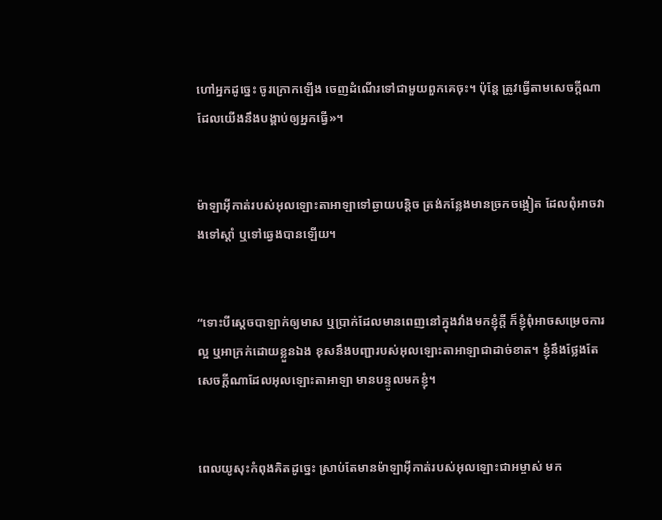ហៅអ្នកដូច្នេះ ចូរក្រោកឡើង ចេញដំណើរទៅជាមួយពួកគេចុះ។ ប៉ុន្តែ ត្រូវធ្វើតាមសេចក្តីណាដែលយើងនឹងបង្គាប់ឲ្យអ្នកធ្វើ»។


ម៉ាឡា‌អ៊ីកាត់របស់អុលឡោះ‌តាអាឡាទៅឆ្ងាយបន្តិច ត្រង់កន្លែងមានច្រកចង្អៀត ដែលពុំអាចវាងទៅស្តាំ ឬទៅឆ្វេងបានឡើយ។


“ទោះបីស្តេចបាឡាក់ឲ្យមាស ឬប្រាក់ដែលមានពេញនៅក្នុងវាំងមកខ្ញុំក្តី ក៏ខ្ញុំពុំអាចសម្រេចការល្អ ឬអាក្រក់ដោយខ្លួនឯង ខុសនឹងបញ្ជារបស់អុលឡោះ‌តាអាឡាជាដាច់ខាត។ ខ្ញុំនឹងថ្លែងតែសេចក្តីណាដែលអុលឡោះ‌តាអាឡា មានបន្ទូលមកខ្ញុំ។


ពេលយូសុះកំពុងគិតដូច្នេះ ស្រាប់តែមានម៉ាឡា‌អ៊ីកាត់របស់អុលឡោះ‌ជាអម្ចាស់ មក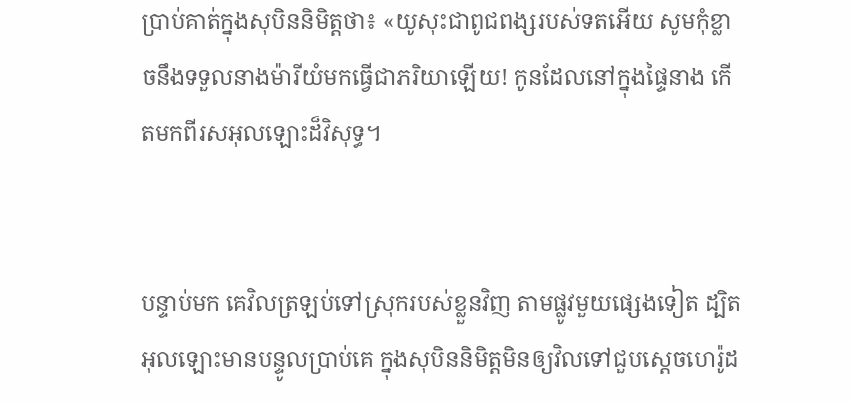ប្រាប់គាត់ក្នុងសុបិននិមិត្ដថា៖ «យូសុះជាពូជ‌ពង្សរបស់ទតអើយ សូមកុំខ្លាចនឹងទទួលនាងម៉ារីយំមកធ្វើជាភរិយាឡើយ! កូនដែលនៅក្នុងផ្ទៃនាង កើតមកពីរស‌អុលឡោះដ៏វិសុទ្ធ។


បន្ទាប់មក គេវិលត្រឡប់ទៅស្រុករបស់ខ្លួនវិញ តាមផ្លូវមួយផ្សេងទៀត ដ្បិតអុលឡោះមានបន្ទូលប្រាប់គេ ក្នុងសុបិននិមិត្ដមិនឲ្យវិលទៅជួបស្តេចហេរ៉ូដ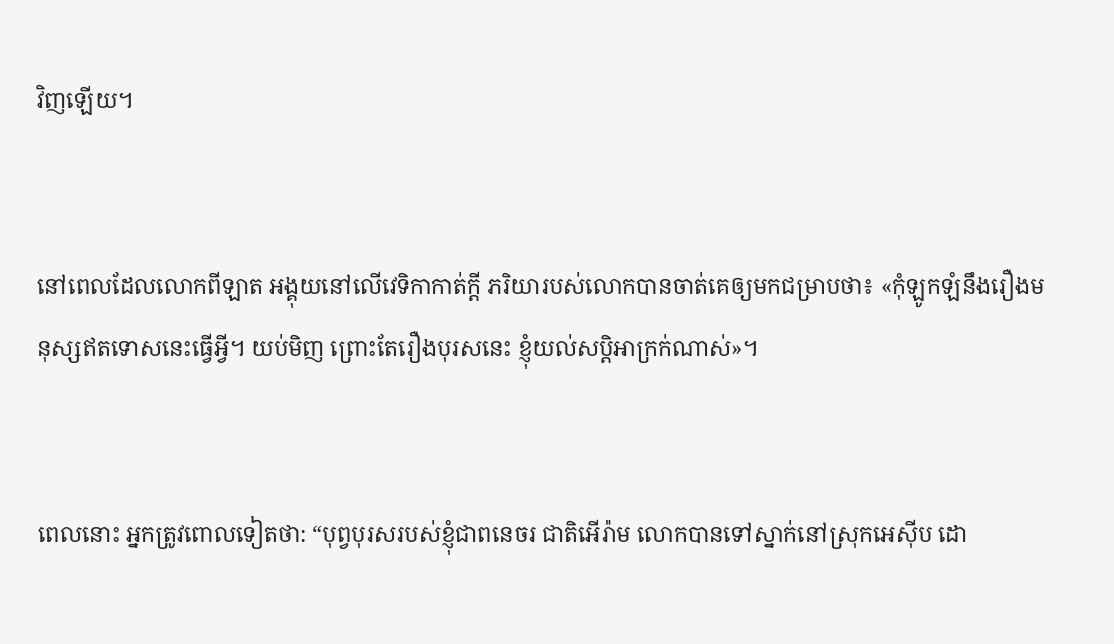វិញឡើយ។


នៅពេលដែលលោកពីឡាត អង្គុយនៅលើវេទិកាកាត់ក្ដី ភរិយារបស់លោកបានចាត់គេឲ្យមកជម្រាបថា៖ «កុំឡូក‌ឡំនឹងរឿងមនុស្សឥតទោសនេះធ្វើអ្វី។ យប់មិញ ព្រោះតែរឿងបុរសនេះ ខ្ញុំយល់‌សប្ដិអាក្រក់ណាស់»។


ពេលនោះ អ្នកត្រូវពោលទៀតថា: “បុព្វ‌បុរសរបស់ខ្ញុំជាពនេចរ ជាតិអើរ៉ាម លោកបានទៅស្នាក់នៅស្រុកអេស៊ីប ដោ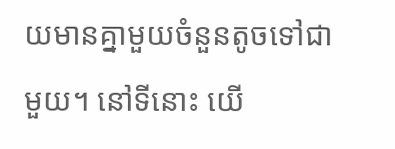យមានគ្នាមួយចំនួនតូចទៅជាមួយ។ នៅទីនោះ យើ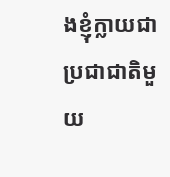ងខ្ញុំក្លាយជាប្រជា‌ជាតិមួយ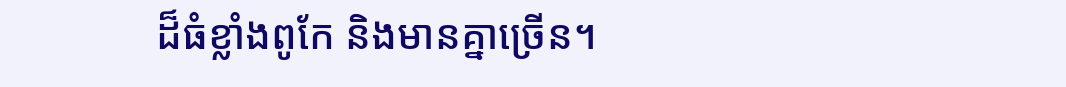ដ៏ធំខ្លាំងពូកែ និងមានគ្នាច្រើន។